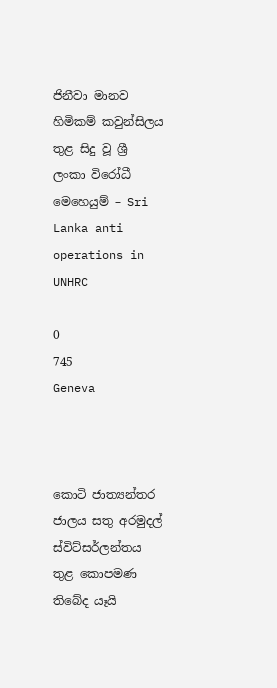ජිනීවා මානව හිමිකම් කවුන්සිලය තුළ සිදු වූ ශ්‍රී ලංකා විරෝධී මෙහෙයුම් – Sri Lanka anti operations in UNHRC

0
745
Geneva



කොටි ජාත්‍යන්තර ජාලය සතු අරමුදල් ස්‌විට්‌සර්ලන්තය තුළ කොපමණ තිබේද යෑයි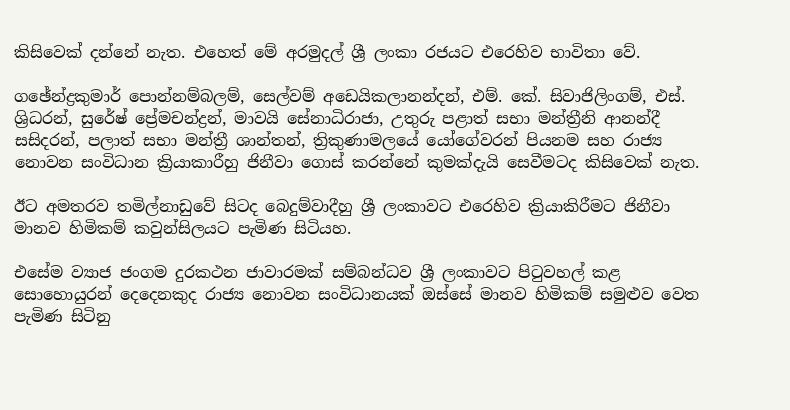කිසිවෙක්‌ දන්නේ නැත. එහෙත් මේ අරමුදල් ශ්‍රී ලංකා රජයට එරෙහිව භාවිතා වේ.

ගඡේන්ද්‍රකුමාර් පොන්නම්බලම්, සෙල්වම් අඩෙයිකලානන්දන්, එම්. කේ. සිවාජිලිංගම්, එස්‌. ශ්‍රිධරන්, සුරේෂ් ප්‍රේමචන්ද්‍රන්, මාවයි සේනාධිරාජා, උතුරු පළාත් සභා මන්ත්‍රීනි ආනන්දී සසිදරන්, පලාත් සභා මන්ත්‍රී ශාන්තන්, ත්‍රිකුණාමලයේ යෝගේවරන් පියනම සහ රාජ්‍ය නොවන සංවිධාන ක්‍රියාකාරීහු ජිනීවා ගොස්‌ කරන්නේ කුමක්‌දැයි සෙවීමටද කිසිවෙක්‌ නැත.

ඊට අමතරව තමිල්නාඩුවේ සිටද බෙදුම්වාදීහු ශ්‍රී ලංකාවට එරෙහිව ක්‍රියාකිරීමට ජිනීවා මානව හිමිකම් කවුන්සිලයට පැමිණ සිටියහ.

එසේම ව්‍යාජ ජංගම දුරකථන ජාවාරමක්‌ සම්බන්ධව ශ්‍රී ලංකාවට පිටුවහල් කළ සොහොයුරන් දෙදෙනකුද රාජ්‍ය නොවන සංවිධානයක්‌ ඔස්‌සේ මානව හිමිකම් සමුළුව වෙත පැමිණ සිටිනු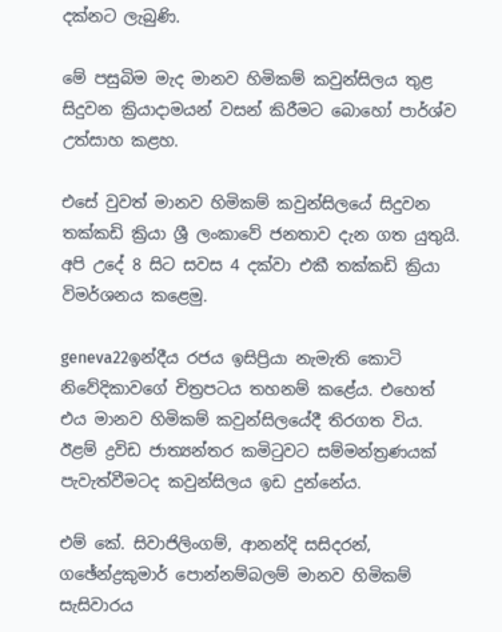දක්‌නට ලැබුණි.

මේ පසුබිම මැද මානව හිමිකම් කවුන්සිලය තුළ සිදුවන ක්‍රියාදාමයන් වසන් කිරීමට බොහෝ පාර්ශ්ව උත්සාහ කළහ.

එසේ වුවත් මානව හිමිකම් කවුන්සිලයේ සිදුවන තක්‌කඩි ක්‍රියා ශ්‍රී ලංකාවේ ජනතාව දැන ගත යුතුයි. අපි උදේ 8 සිට සවස 4 දක්‌වා එකී තක්‌කඩි ක්‍රියා විමර්ශනය කළෙමු.

geneva22ඉන්දීය රජය ඉසිප්‍රියා නැමැති කොටි නිවේදිකාවගේ චිත්‍රපටය තහනම් කළේය. එහෙත් එය මානව හිමිකම් කවුන්සිලයේදී තිරගත විය. ඊළම් ද්‍රවිඩ ජාත්‍යන්තර කමිටුවට සම්මන්ත්‍රණයක්‌ පැවැත්වීමටද කවුන්සිලය ඉඩ දුන්නේය.

එම් කේ. සිවාජිලිංගම්, ආනන්දි සසිදරන්, ගඡේන්ද්‍රකුමාර් පොන්නම්බලම් මානව හිමිකම් සැසිවාරය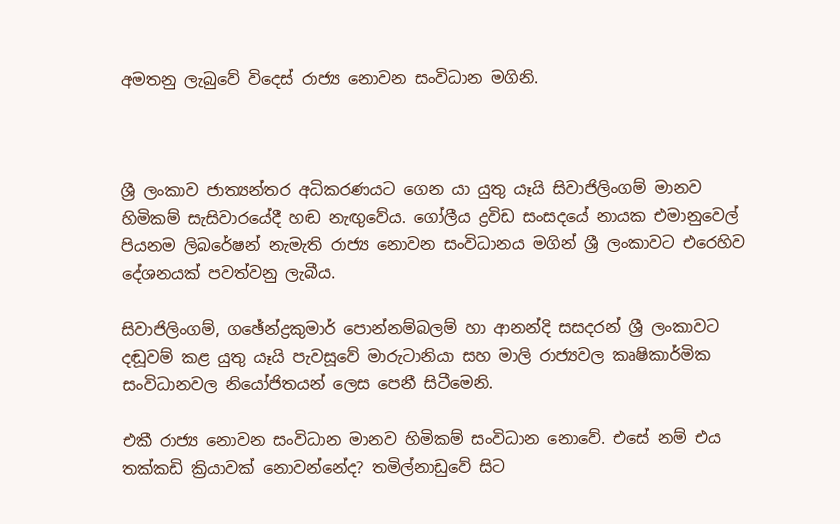අමතනු ලැබුවේ විදෙස්‌ රාජ්‍ය නොවන සංවිධාන මගිනි.



ශ්‍රී ලංකාව ජාත්‍යන්තර අධිකරණයට ගෙන යා යුතු යෑයි සිවාජිලිංගම් මානව හිමිකම් සැසිවාරයේදී හඬ නැඟුවේය. ගෝලීය ද්‍රවිඩ සංසදයේ නායක එමානුවෙල් පියනම ලිබරේෂන් නැමැති රාජ්‍ය නොවන සංවිධානය මගින් ශ්‍රී ලංකාවට එරෙහිව දේශනයක්‌ පවත්වනු ලැබීය.

සිවාජිලිංගම්, ගඡේන්ද්‍රකුමාර් පොන්නම්බලම් හා ආනන්දි සසදරන් ශ්‍රී ලංකාවට දඬූවම් කළ යුතු යෑයි පැවසූවේ මාරුටානියා සහ මාලි රාජ්‍යවල කෘෂිකාර්මික සංවිධානවල නියෝජිතයන් ලෙස පෙනී සිටීමෙනි.

එකී රාජ්‍ය නොවන සංවිධාන මානව හිමිකම් සංවිධාන නොවේ. එසේ නම් එය තක්‌කඩි ක්‍රියාවක්‌ නොවන්නේද? තමිල්නාඩුවේ සිට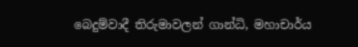බෙදුම්වාදී තිරුමාවලන් ගාන්ධි, මහාචාර්ය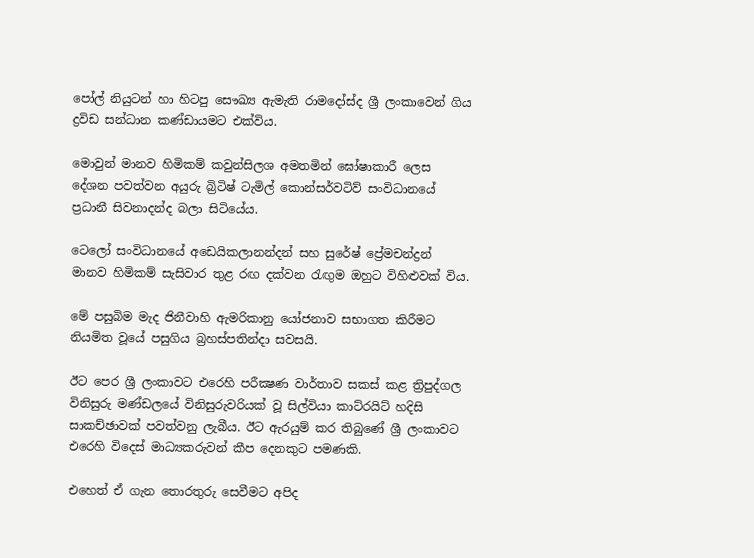පෝල් නියුටන් හා හිටපු සෞඛ්‍ය ඇමැති රාමදෝස්‌ද ශ්‍රී ලංකාවෙන් ගිය ද්‍රවිඩ සන්ධාන කණ්‌ඩායමට එක්‌විය.

මොවුන් මානව හිමිකම් කවුන්සිලශ අමතමින් ඝෝෂාකාරී ලෙස දේශන පවත්වන අයුරු බ්‍රිටිෂ් ටැමිල් කොන්සර්වටිව් සංවිධානයේ ප්‍රධානී සිවනාදන්ද බලා සිටියේය.

ටෙලෝ සංවිධානයේ අඩෙයිකලානන්දන් සහ සුරේෂ් ප්‍රේමචන්ද්‍රන් මානව හිමිකම් සැසිවාර තුළ රඟ දක්‌වන රැඟුම ඔහුට විහිළුවක්‌ විය.

මේ පසුබිම මැද ජිනීවාහි ඇමරිකානු යෝජනාව සභාගත කිරීමට නියමිත වූයේ පසුගිය බ්‍රහස්‌පතින්දා සවසයි.

ඊට පෙර ශ්‍රී ලංකාවට එරෙහි පරීක්‍ෂණ වාර්තාව සකස්‌ කළ ත්‍රිපුද්ගල විනිසුරු මණ්‌ඩලයේ විනිසුරුවරියක්‌ වූ සිල්වියා කාට්‌රයිට්‌ හදිසි සාකච්ඡාවක්‌ පවත්වනු ලැබීය. ඊට ඇරයුම් කර තිබුණේ ශ්‍රී ලංකාවට එරෙහි විදෙස්‌ මාධ්‍යකරුවන් කීප දෙනකුට පමණකි.

එහෙත් ඒ ගැන තොරතුරු සෙවීමට අපිද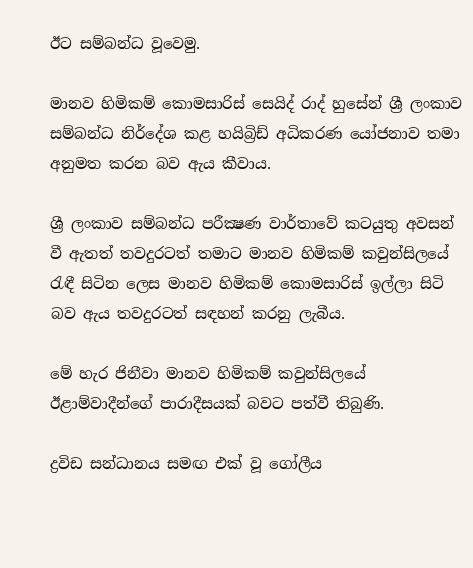ඊට සම්බන්ධ වූවෙමු.

මානව හිමිකම් කොමසාරිස්‌ සෙයිද් රාද් හුසේන් ශ්‍රී ලංකාව සම්බන්ධ නිර්දේශ කළ හයිබ්‍රිඩ් අධිකරණ යෝජනාව තමා අනුමත කරන බව ඇය කීවාය.

ශ්‍රී ලංකාව සම්බන්ධ පරීක්‍ෂණ වාර්තාවේ කටයුතු අවසන් වී ඇතත් තවදුරටත් තමාට මානව හිමිකම් කවුන්සිලයේ රැඳී සිටින ලෙස මානව හිමිකම් කොමසාරිස්‌ ඉල්ලා සිටි බව ඇය තවදුරටත් සඳහන් කරනු ලැබීය.

මේ හැර ජිනීවා මානව හිමිකම් කවුන්සිලයේ ඊළාම්වාදීන්ගේ පාරාදීසයක්‌ බවට පත්වී තිබුණි.

ද්‍රවිඩ සන්ධානය සමඟ එක්‌ වූ ගෝලීය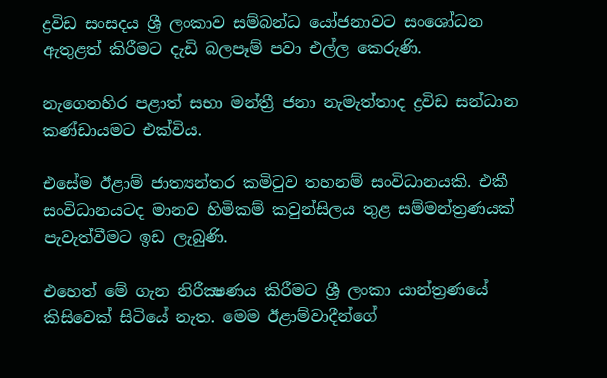ද්‍රවිඩ සංසදය ශ්‍රී ලංකාව සම්බන්ධ යෝජනාවට සංශෝධන ඇතුළත් කිරීමට දැඩි බලපෑම් පවා එල්ල කෙරුණි.

නැගෙනහිර පළාත් සභා මන්ත්‍රී ජනා නැමැත්තාද ද්‍රවිඩ සන්ධාන කණ්‌ඩායමට එක්‌විය.

එසේම ඊළාම් ජාත්‍යන්තර කමිටුව තහනම් සංවිධානයකි. එකී සංවිධානයටද මානව හිමිකම් කවුන්සිලය තුළ සම්මන්ත්‍රණයක්‌ පැවැත්වීමට ඉඩ ලැබුණි.

එහෙත් මේ ගැන නිරීක්‍ෂණය කිරීමට ශ්‍රී ලංකා යාන්ත්‍රණයේ කිසිවෙක්‌ සිටියේ නැත. මෙම ඊළාම්වාදීන්ගේ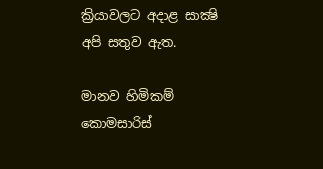ක්‍රියාවලට අදාළ සාක්‍ෂි අපි සතුව ඇත.

මානව හිමිකම් කොමසාරිස්‌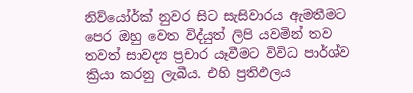නිව්යෝර්ක්‌ නුවර සිට සැසිවාරය ඇමතීමට පෙර ඔහු වෙත විද්යුත් ලිපි යවමින් තව තවත් සාවද්‍ය ප්‍රචාර යෑවීමට විවිධ පාර්ශ්ව ක්‍රියා කරනු ලැබීය. එහි ප්‍රතිඵලය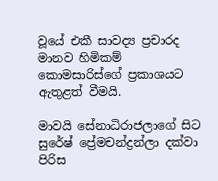වූයේ එකී සාවද්‍ය ප්‍රචාරද මානව හිමිකම් කොමසාරිස්‌ගේ ප්‍රකාශයට ඇතුළත් වීමයි.

මාවයි සේනාධිරාජලාගේ සිට සුරේෂ් ප්‍රේමචන්ද්‍රන්ලා දක්‌වා පිරිස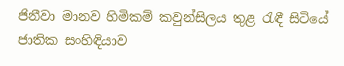ජිනීවා මානව හිමිකම් කවුන්සිලය තුළ රැඳී සිටියේ ජාතික සංහිඳියාව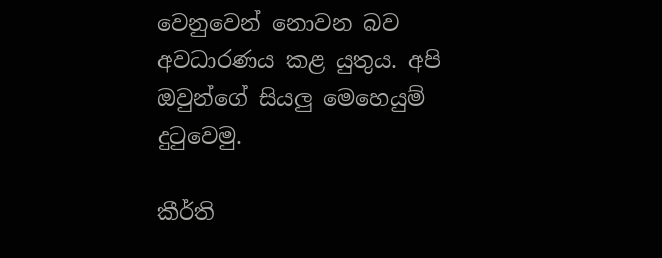වෙනුවෙන් නොවන බව අවධාරණය කළ යුතුය. අපි ඔවුන්ගේ සියලු මෙහෙයුම් දුටුවෙමු.

කීර්ති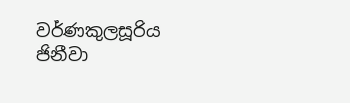වර්ණකුලසූරිය
ජිනීවා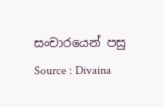සංචාරයෙන් පසු
Source : Divaina